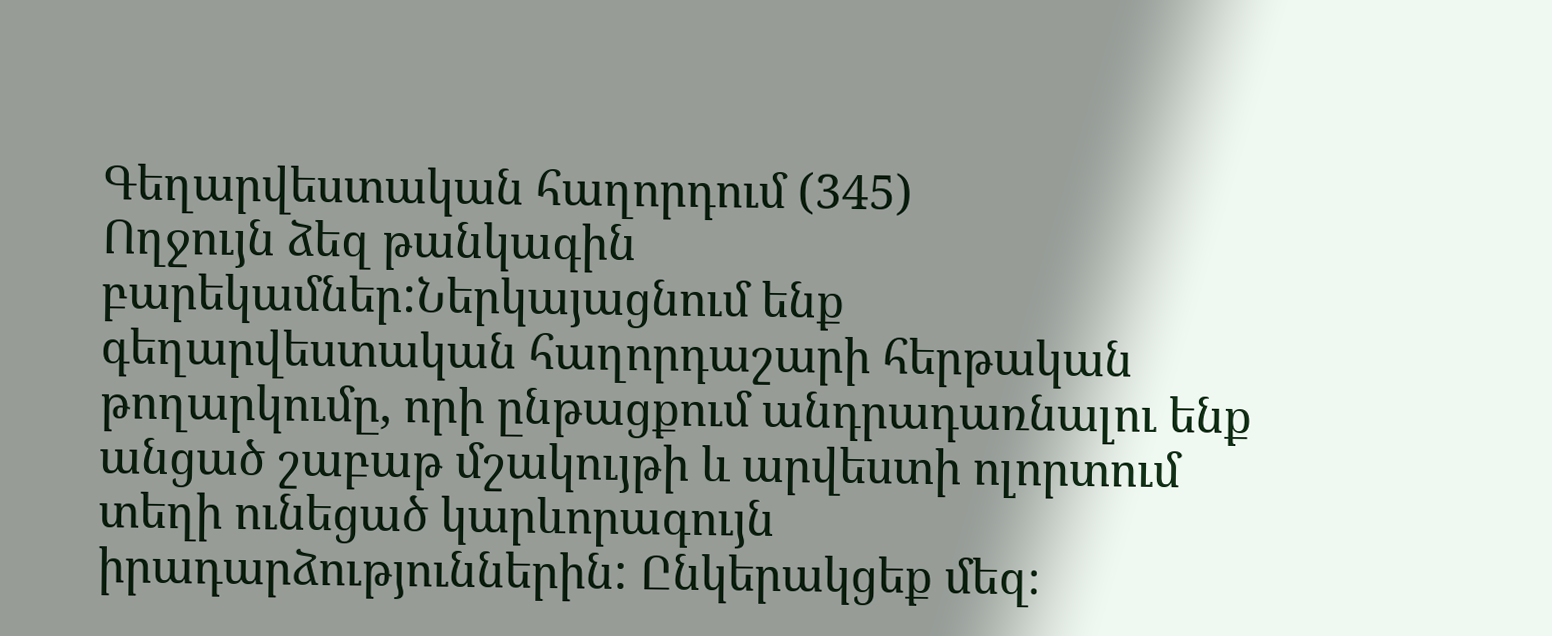Գեղարվեստական հաղորդում (345)
Ողջույն ձեզ թանկագին բարեկամներ:Ներկայացնում ենք գեղարվեստական հաղորդաշարի հերթական թողարկումը, որի ընթացքում անդրադառնալու ենք անցած շաբաթ մշակույթի և արվեստի ոլորտում տեղի ունեցած կարևորագույն իրադարձություններին: Ընկերակցեք մեզ։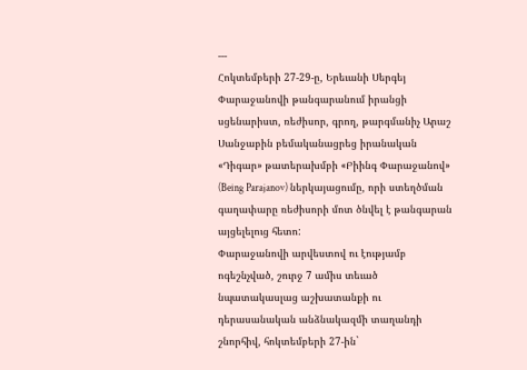---
Հոկտեմբերի 27-29-ը, Երեւանի Սերգեյ Փարաջանովի թանգարանում իրանցի սցենարիստ, ռեժիսոր, գրող, թարգմանիչ Արաշ Սանջաբին բեմականացրեց իրանական «Դիգար» թատերախմբի «Բիինգ Փարաջանով» (Being Parajanov) ներկայացումը, որի ստեղծման գաղափարը ռեժիսորի մոտ ծնվել է թանգարան այցելելուց հետո:
Փարաջանովի արվեստով ու էությամբ ոգեշնչված, շուրջ 7 ամիս տեւած նպատակասլաց աշխատանքի ու դերասանական անձնակազմի տաղանդի շնորհիվ, հոկտեմբերի 27-ին`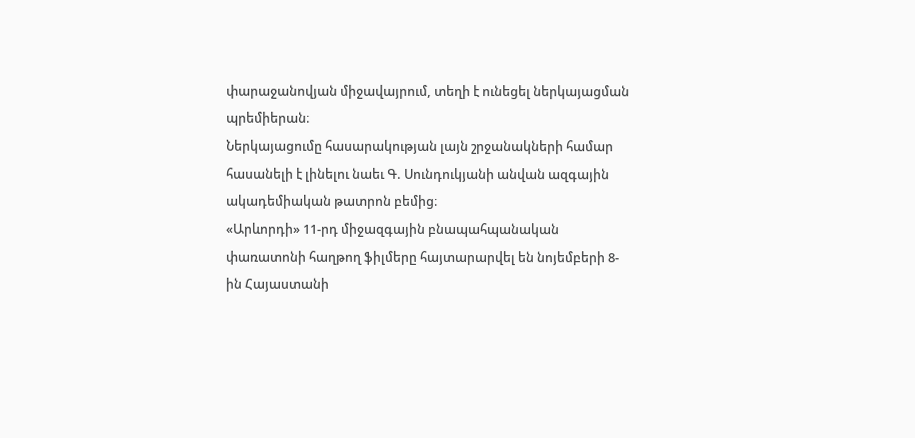փարաջանովյան միջավայրում, տեղի է ունեցել ներկայացման պրեմիերան։
Ներկայացումը հասարակության լայն շրջանակների համար հասանելի է լինելու նաեւ Գ. Սունդուկյանի անվան ազգային ակադեմիական թատրոն բեմից։
«Արևորդի» 11-րդ միջազգային բնապահպանական փառատոնի հաղթող ֆիլմերը հայտարարվել են նոյեմբերի 8-ին Հայաստանի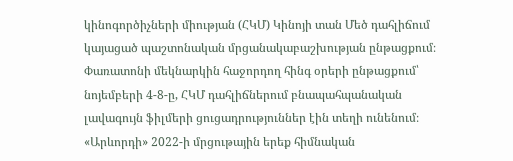կինոգործիչների միության (ՀԿՄ) Կինոյի տան Մեծ դահլիճում կայացած պաշտոնական մրցանակաբաշխության ընթացքում։
Փառատոնի մեկնարկին հաջորդող հինգ օրերի ընթացքում՝ նոյեմբերի 4-8-ը, ՀԿՄ դահլիճներում բնապահպանական լավագույն ֆիլմերի ցուցադրություններ էին տեղի ունենում։
«Արևորդի» 2022-ի մրցութային երեք հիմնական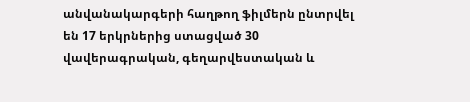անվանակարգերի հաղթող ֆիլմերն ընտրվել են 17 երկրներից ստացված 30 վավերագրական, գեղարվեստական և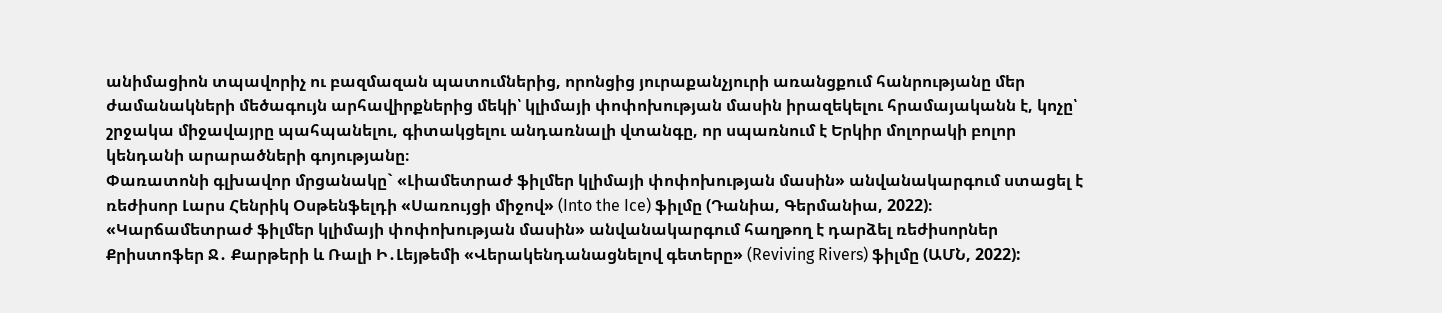անիմացիոն տպավորիչ ու բազմազան պատումներից, որոնցից յուրաքանչյուրի առանցքում հանրությանը մեր ժամանակների մեծագույն արհավիրքներից մեկի՝ կլիմայի փոփոխության մասին իրազեկելու հրամայականն է, կոչը՝ շրջակա միջավայրը պահպանելու, գիտակցելու անդառնալի վտանգը, որ սպառնում է Երկիր մոլորակի բոլոր կենդանի արարածների գոյությանը։
Փառատոնի գլխավոր մրցանակը` «Լիամետրաժ ֆիլմեր կլիմայի փոփոխության մասին» անվանակարգում ստացել է ռեժիսոր Լարս Հենրիկ Օսթենֆելդի «Սառույցի միջով» (Into the Ice) ֆիլմը (Դանիա, Գերմանիա, 2022)։
«Կարճամետրաժ ֆիլմեր կլիմայի փոփոխության մասին» անվանակարգում հաղթող է դարձել ռեժիսորներ Քրիստոֆեր Ջ․ Քարթերի և Ռալի Ի․Լեյթեմի «Վերակենդանացնելով գետերը» (Reviving Rivers) ֆիլմը (ԱՄՆ, 2022):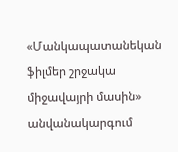«Մանկապատանեկան ֆիլմեր շրջակա միջավայրի մասին» անվանակարգում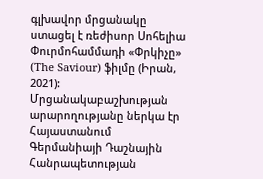գլխավոր մրցանակը ստացել է ռեժիսոր Սոհելիա Փուրմոհամմադի «Փրկիչը» (The Saviour) ֆիլմը (Իրան, 2021):
Մրցանակաբաշխության արարողությանը ներկա էր Հայաստանում Գերմանիայի Դաշնային Հանրապետության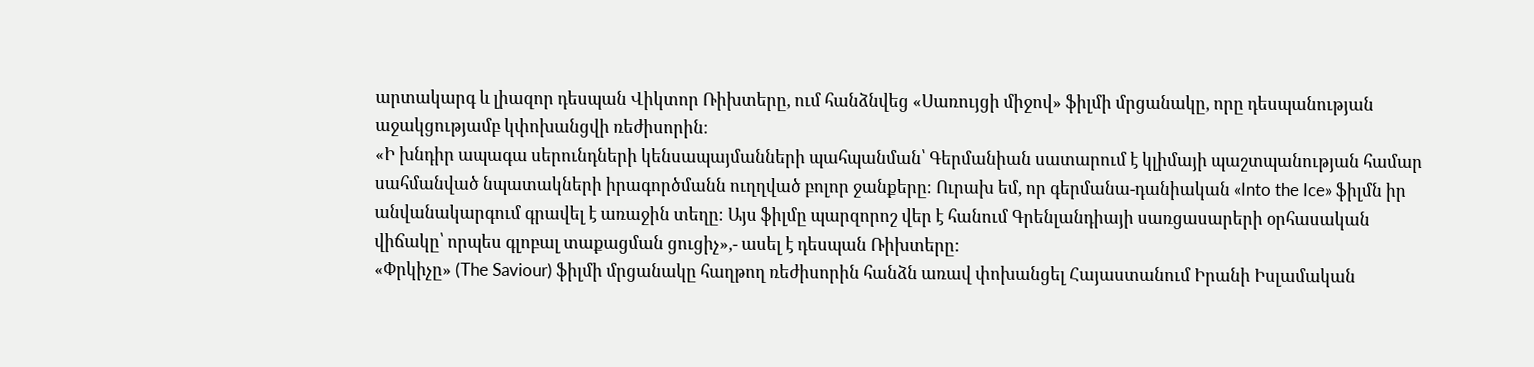արտակարգ և լիազոր դեսպան Վիկտոր Ռիխտերը, ում հանձնվեց «Սառույցի միջով» ֆիլմի մրցանակը, որը դեսպանության աջակցությամբ կփոխանցվի ռեժիսորին։
«Ի խնդիր ապագա սերունդների կենսապայմանների պահպանման՝ Գերմանիան սատարում է կլիմայի պաշտպանության համար սահմանված նպատակների իրագործմանն ուղղված բոլոր ջանքերը։ Ուրախ եմ, որ գերմանա-դանիական «Into the Ice» ֆիլմն իր անվանակարգում գրավել է առաջին տեղը։ Այս ֆիլմը պարզորոշ վեր է հանում Գրենլանդիայի սառցասարերի օրհասական վիճակը՝ որպես գլոբալ տաքացման ցուցիչ»,- ասել է դեսպան Ռիխտերը:
«Փրկիչը» (The Saviour) ֆիլմի մրցանակը հաղթող ռեժիսորին հանձն առավ փոխանցել Հայաստանում Իրանի Իսլամական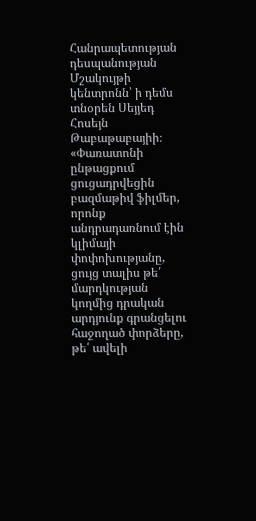Հանրապետության դեսպանության Մշակույթի կենտրոնն՝ ի դեմս տնօրեն Սեյյեդ Հոսեյն Թաբաթաբայիի։
«Փառատոնի ընթացքում ցուցադրվեցին բազմաթիվ ֆիլմեր, որոնք անդրադառնում էին կլիմայի փոփոխությանը, ցույց տալիս թե՛ մարդկության կողմից դրական արդյունք գրանցելու հաջողած փորձերը, թե՛ ավելի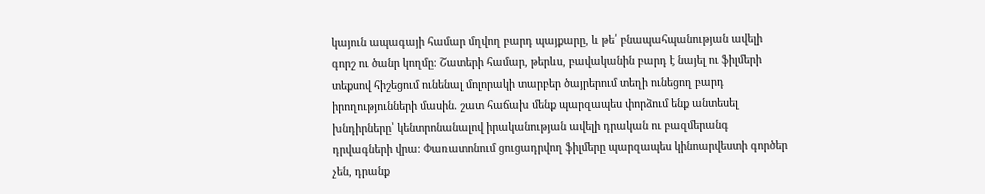կայուն ապագայի համար մղվող բարդ պայքարը, և թե՛ բնապահպանության ավելի գորշ ու ծանր կողմը։ Շատերի համար, թերևս, բավականին բարդ է նայել ու ֆիլմերի տեքսով հիշեցում ունենալ մոլորակի տարբեր ծայրերում տեղի ունեցող բարդ իրողությունների մասին․ շատ հաճախ մենք պարզապես փորձում ենք անտեսել խնդիրները՝ կենտրոնանալով իրականության ավելի դրական ու բազմերանգ դրվագների վրա։ Փառատոնում ցուցադրվող ֆիլմերը պարզապես կինոարվեստի գործեր չեն, դրանք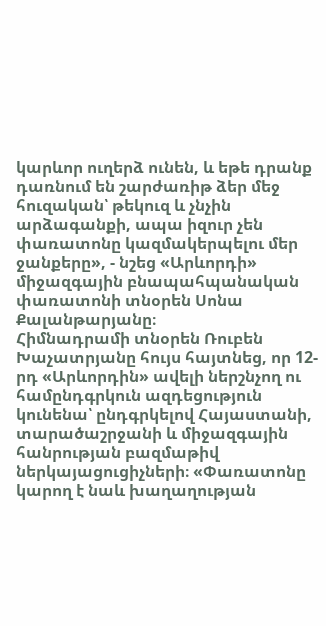կարևոր ուղերձ ունեն, և եթե դրանք դառնում են շարժառիթ ձեր մեջ հուզական՝ թեկուզ և չնչին արձագանքի, ապա իզուր չեն փառատոնը կազմակերպելու մեր ջանքերը», - նշեց «Արևորդի» միջազգային բնապահպանական փառատոնի տնօրեն Սոնա Քալանթարյանը։
Հիմնադրամի տնօրեն Ռուբեն Խաչատրյանը հույս հայտնեց, որ 12-րդ «Արևորդին» ավելի ներշնչող ու համընդգրկուն ազդեցություն կունենա՝ ընդգրկելով Հայաստանի, տարածաշրջանի և միջազգային հանրության բազմաթիվ ներկայացուցիչների։ «Փառատոնը կարող է նաև խաղաղության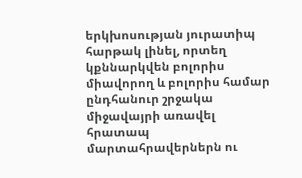երկխոսության յուրատիպ հարթակ լինել, որտեղ կքննարկվեն բոլորիս միավորող և բոլորիս համար ընդհանուր շրջակա միջավայրի առավել հրատապ մարտահրավերներն ու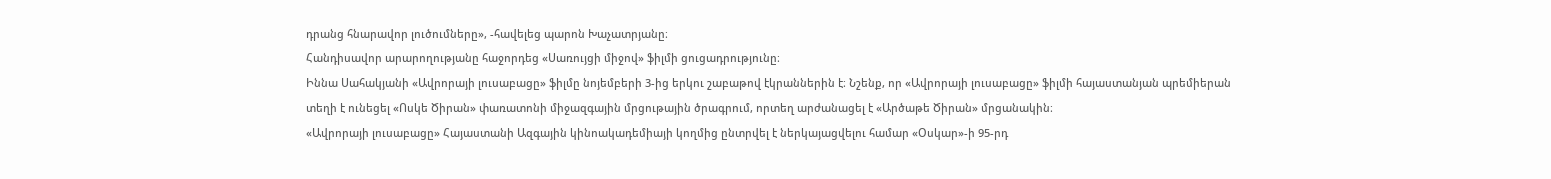դրանց հնարավոր լուծումները», -հավելեց պարոն Խաչատրյանը։
Հանդիսավոր արարողությանը հաջորդեց «Սառույցի միջով» ֆիլմի ցուցադրությունը։
Իննա Սահակյանի «Ավրորայի լուսաբացը» ֆիլմը նոյեմբերի 3-ից երկու շաբաթով էկրաններին է։ Նշենք, որ «Ավրորայի լուսաբացը» ֆիլմի հայաստանյան պրեմիերան տեղի է ունեցել «Ոսկե Ծիրան» փառատոնի միջազգային մրցութային ծրագրում, որտեղ արժանացել է «Արծաթե Ծիրան» մրցանակին։
«Ավրորայի լուսաբացը» Հայաստանի Ազգային կինոակադեմիայի կողմից ընտրվել է ներկայացվելու համար «Օսկար»-ի 95-րդ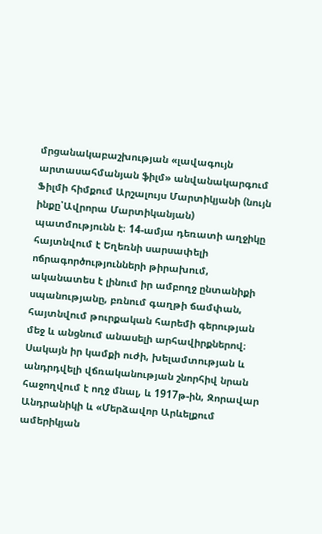մրցանակաբաշխության «լավագույն արտասահմանյան ֆիլմ» անվանակարգում
Ֆիլմի հիմքում Արշալույս Մարտիկյանի (նույն ինքը՝Ավրորա Մարտիկանյան) պատմությունն է։ 14-ամյա դեռատի աղջիկը հայտնվում է Եղեռնի սարսափելի ոճրագործությունների թիրախում, ականատես է լինում իր ամբողջ ընտանիքի սպանությանը, բռնում գաղթի ճամփան, հայտնվում թուրքական հարեմի գերության մեջ և անցնում անասելի արհավիրքներով։
Սակայն իր կամքի ուժի, խելամտության և անդրդվելի վճռականության շնորհիվ նրան հաջողվում է ողջ մնալ, և 1917թ-ին, Զորավար Անդրանիկի և «Մերձավոր Արևելքում ամերիկյան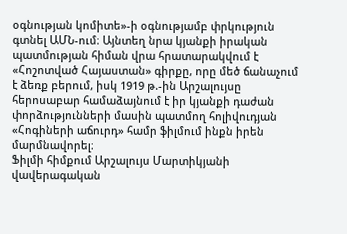օգնության կոմիտե»-ի օգնությամբ փրկություն գտնել ԱՄՆ-ում։ Այնտեղ նրա կյանքի իրական պատմության հիման վրա հրատարակվում է «Հոշոտված Հայաստան» գիրքը, որը մեծ ճանաչում է ձեռք բերում, իսկ 1919 թ.-ին Արշալույսը հերոսաբար համաձայնում է իր կյանքի դաժան փորձությունների մասին պատմող հոլիվուդյան «Հոգիների աճուրդ» համր ֆիլմում ինքն իրեն մարմնավորել։
Ֆիլմի հիմքում Արշալույս Մարտիկյանի վավերագական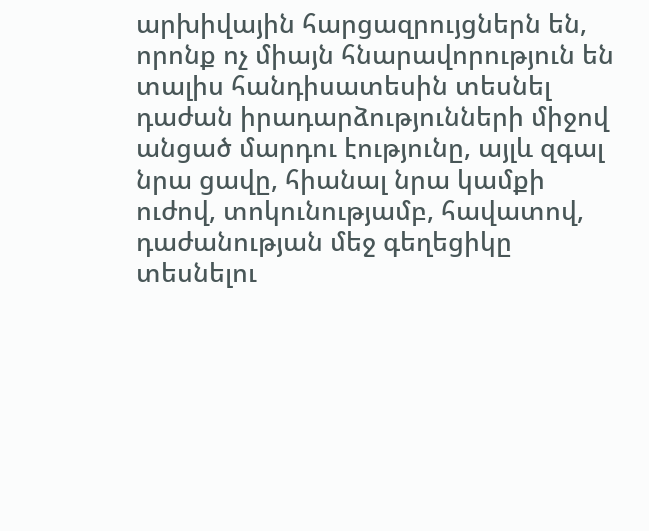արխիվային հարցազրույցներն են, որոնք ոչ միայն հնարավորություն են տալիս հանդիսատեսին տեսնել դաժան իրադարձությունների միջով անցած մարդու էությունը, այլև զգալ նրա ցավը, հիանալ նրա կամքի ուժով, տոկունությամբ, հավատով, դաժանության մեջ գեղեցիկը տեսնելու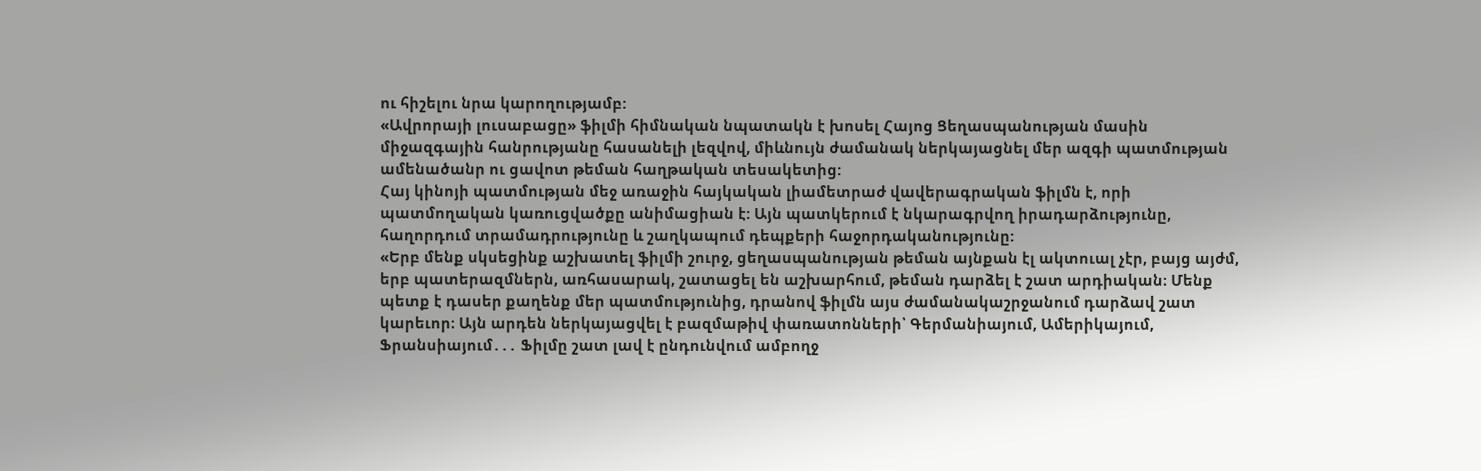ու հիշելու նրա կարողությամբ:
«Ավրորայի լուսաբացը» ֆիլմի հիմնական նպատակն է խոսել Հայոց Ցեղասպանության մասին միջազգային հանրությանը հասանելի լեզվով, միևնույն ժամանակ ներկայացնել մեր ազգի պատմության ամենածանր ու ցավոտ թեման հաղթական տեսակետից:
Հայ կինոյի պատմության մեջ առաջին հայկական լիամետրաժ վավերագրական ֆիլմն է, որի պատմողական կառուցվածքը անիմացիան է: Այն պատկերում է նկարագրվող իրադարձությունը, հաղորդում տրամադրությունը և շաղկապում դեպքերի հաջորդականությունը:
«Երբ մենք սկսեցինք աշխատել ֆիլմի շուրջ, ցեղասպանության թեման այնքան էլ ակտուալ չէր, բայց այժմ, երբ պատերազմներն, առհասարակ, շատացել են աշխարհում, թեման դարձել է շատ արդիական։ Մենք պետք է դասեր քաղենք մեր պատմությունից, դրանով ֆիլմն այս ժամանակաշրջանում դարձավ շատ կարեւոր։ Այն արդեն ներկայացվել է բազմաթիվ փառատոնների՝ Գերմանիայում, Ամերիկայում, Ֆրանսիայում․․․ Ֆիլմը շատ լավ է ընդունվում ամբողջ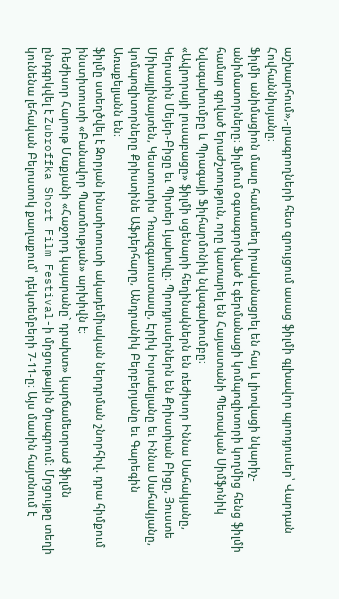աշխարհում»,-լրագրողների հետ զրույցում ասաց ֆիլմի գլխավոր պրոդյուսեր՝ Վարդան Հովհաննիսյանը։
Ֆիլմի անիմացիոն մասը համատեղ իրականացրել են հայ և լիտվացի նկարիչ-անիմատորները։ Ֆիլմում օգտագործված է գերմանացի կոմպոզիտորի կողմից հենց ֆիլմի համար գրված երաժշտություն, որը կատարել են Հայաստանի Պետական Սիմֆոնիկ Նվագախումբը և Պրագայի Ֆիլհարմոնիկ նվագախումբը։
«Ավրորայի լուսաբացը» ֆիլմի սցենարի հեղինակներն են ռեժիսոր Իննա Սահակյանը, Կերստին Մեյեր-Բիցը եւ Պիտեր Լյախովը։ Պրոդյուսերներն են Քրիստիան Բիցը, Յուստե Միխայլինայտեն, Կեստուտիս Դռազգաուստասը, Էրիկ Իսրաելյանը եւ Իննա Սահակյանը, կոմպոզիտորները Քրիստինե Աֆդերհարը, Անդրանիկ Բերբերյանը եւ Գարեգին Առաքելյանն են։
ֆիլմը ստեղծվել է Զորյան ինստիտուտի ակադեմիական ներդրման շնորհիվ. դրա հիմքում ինստիտուտի «Բանավոր Պատմության» արխիվն է։
Ռեժիսոր Հարութ Մաքյանի «Հաջորդ կայարանը` դրախտ» կարճամետրաժ ֆիլմն ընդգրկվել է Zubroffka Short Film Festival-ի մրցութային ծրագրում։ Մրցույթը տեղի կունենա լեհական Բելոստոկ քաղաքում՝ դեկտեմբերի 7-11-ը։ Այս մասին հայտնում է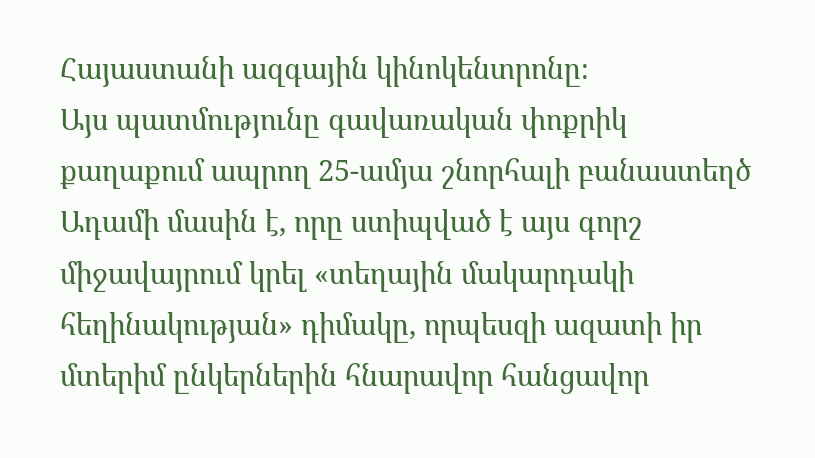Հայաստանի ազգային կինոկենտրոնը։
Այս պատմությունը գավառական փոքրիկ քաղաքում ապրող 25-ամյա շնորհալի բանաստեղծ Ադամի մասին է, որը ստիպված է այս գորշ միջավայրում կրել «տեղային մակարդակի հեղինակության» դիմակը, որպեսզի ազատի իր մտերիմ ընկերներին հնարավոր հանցավոր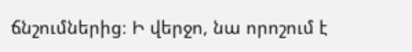ճնշումներից։ Ի վերջո, նա որոշում է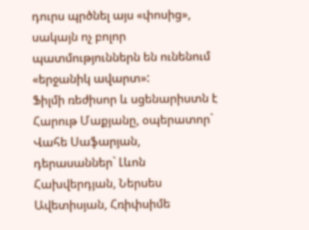դուրս պրծնել այս «փոսից», սակայն ոչ բոլոր պատմություններն են ունենում «երջանիկ ավարտ»:
Ֆիլմի ռեժիսոր և սցենարիստն է Հարութ Մաքյանը, օպերատոր` Վահե Սաֆարյան, դերասաններ` Լևոն Հախվերդյան, Ներսես Ավետիսյան, Հռիփսիմե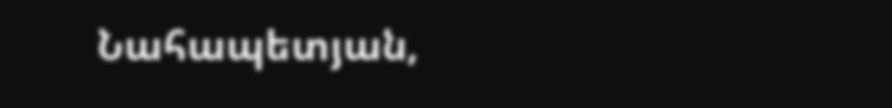Նահապետյան,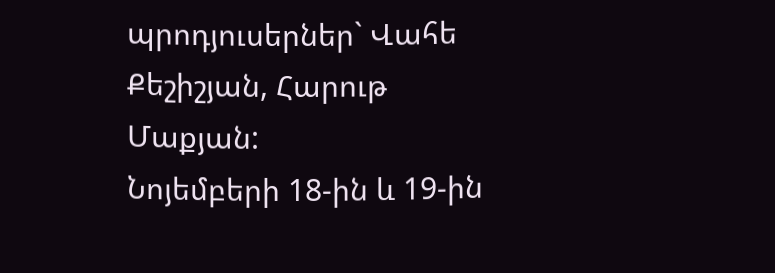պրոդյուսերներ` Վահե Քեշիշյան, Հարութ Մաքյան:
Նոյեմբերի 18-ին և 19-ին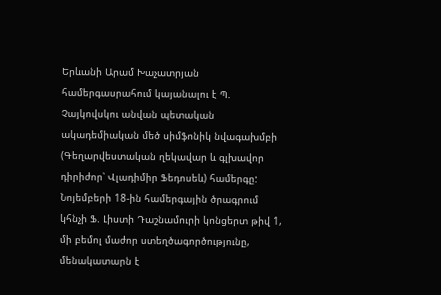Երևանի Արամ Խաչատրյան համերգասրահում կայանալու է Պ. Չայկովսկու անվան պետական ակադեմիական մեծ սիմֆոնիկ նվագախմբի (Գեղարվեստական ղեկավար և գլխավոր դիրիժոր՝ Վլադիմիր Ֆեդոսեև) համերգը:
Նոյեմբերի 18-ին համերգային ծրագրում կհնչի Ֆ. Լիստի Դաշնամուրի կոնցերտ թիվ 1, մի բեմոլ մաժոր ստեղծագործությունը, մենակատարն է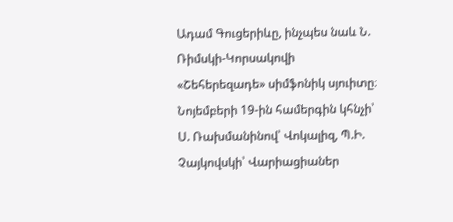Ադամ Գուցերիևը, ինչպես նաև Ն. Ռիմսկի-Կորսակովի «Շեհերեզադե» սիմֆոնիկ սյուիտը։
Նոյեմբերի 19-ին համերգին կհնչի՝ Ս. Ռախմանինով՝ Վոկալիզ, Պ.Ի. Չայկովսկի՝ Վարիացիաներ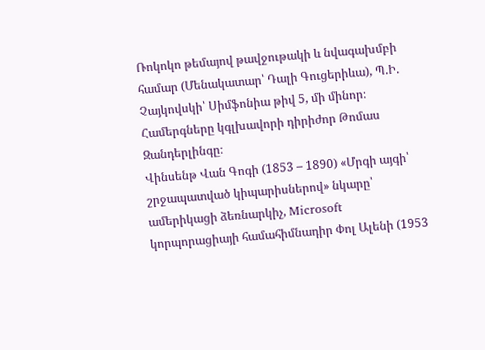Ռոկոկո թեմայով թավջութակի և նվագախմբի համար (Մենակատար՝ Դալի Գուցերիևա), Պ.Ի. Չայկովսկի՝ Սիմֆոնիա թիվ 5, մի մինոր։
Համերգները կգլխավորի դիրիժոր Թոմաս Զանդերլինգը։
Վինսենթ Վան Գոգի (1853 – 1890) «Մրգի այգի՝ շրջապատված կիպարիսներով» նկարը՝ ամերիկացի ձեռնարկիչ, Microsoft կորպորացիայի համահիմնադիր Փոլ Ալենի (1953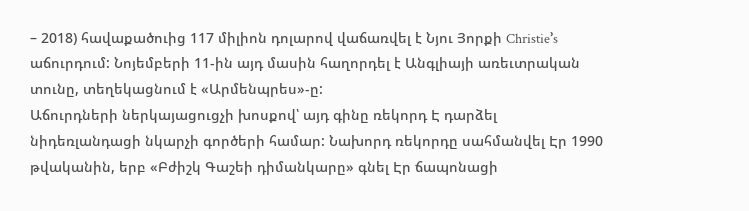– 2018) հավաքածուից 117 միլիոն դոլարով վաճառվել է Նյու Յորքի Christie՚s աճուրդում: Նոյեմբերի 11-ին այդ մասին հաղորդել է Անգլիայի առեւտրական տունը, տեղեկացնում է «Արմենպրես»-ը:
Աճուրդների ներկայացուցչի խոսքով՝ այդ գինը ռեկորդ Է դարձել նիդեռլանդացի նկարչի գործերի համար: Նախորդ ռեկորդը սահմանվել Էր 1990 թվականին, երբ «Բժիշկ Գաշեի դիմանկարը» գնել Էր ճապոնացի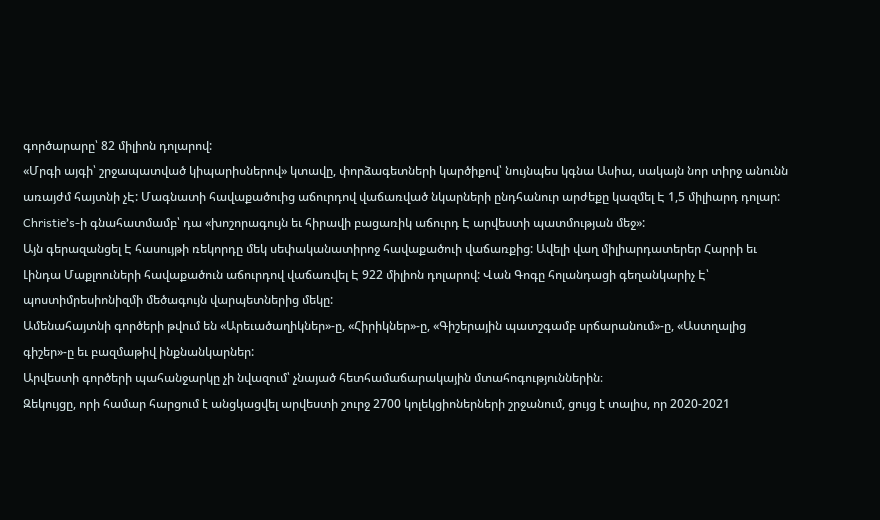գործարարը՝ 82 միլիոն դոլարով:
«Մրգի այգի՝ շրջապատված կիպարիսներով» կտավը, փորձագետների կարծիքով՝ նույնպես կգնա Ասիա, սակայն նոր տիրջ անունն առայժմ հայտնի չԷ: Մագնատի հավաքածուից աճուրդով վաճառված նկարների ընդհանուր արժեքը կազմել Է 1,5 միլիարդ դոլար: Christie՚s-ի գնահատմամբ՝ դա «խոշորագույն եւ հիրավի բացառիկ աճուրդ Է արվեստի պատմության մեջ»:
Այն գերազանցել Է հասույթի ռեկորդը մեկ սեփականատիրոջ հավաքածուի վաճառքից: Ավելի վաղ միլիարդատերեր Հարրի եւ Լինդա Մաքլոուների հավաքածուն աճուրդով վաճառվել Է 922 միլիոն դոլարով: Վան Գոգը հոլանդացի գեղանկարիչ Է՝ պոստիմրեսիոնիզմի մեծագույն վարպետներից մեկը:
Ամենահայտնի գործերի թվում են «Արեւածաղիկներ»-ը, «Հիրիկներ»-ը, «Գիշերային պատշգամբ սրճարանում»-ը, «Աստղալից գիշեր»-ը եւ բազմաթիվ ինքնանկարներ:
Արվեստի գործերի պահանջարկը չի նվազում՝ չնայած հետհամաճարակային մտահոգություններին։
Զեկույցը, որի համար հարցում է անցկացվել արվեստի շուրջ 2700 կոլեկցիոներների շրջանում, ցույց է տալիս, որ 2020-2021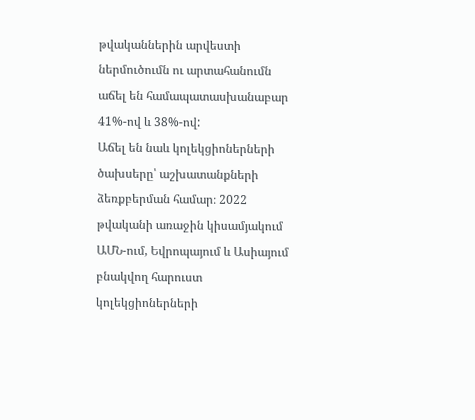թվականներին արվեստի ներմուծումն ու արտահանումն աճել են համապատասխանաբար 41%-ով և 38%-ով:
Աճել են նաև կոլեկցիոներների ծախսերը՝ աշխատանքների ձեռքբերման համար։ 2022 թվականի առաջին կիսամյակում ԱՄՆ-ում, Եվրոպայում և Ասիայում բնակվող հարուստ կոլեկցիոներների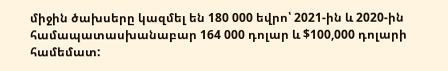միջին ծախսերը կազմել են 180 000 եվրո՝ 2021-ին և 2020-ին համապատասխանաբար 164 000 դոլար և $100,000 դոլարի համեմատ: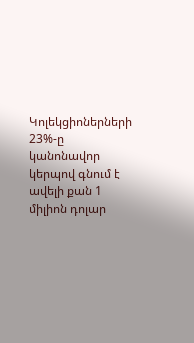Կոլեկցիոներների 23%-ը կանոնավոր կերպով գնում է ավելի քան 1 միլիոն դոլար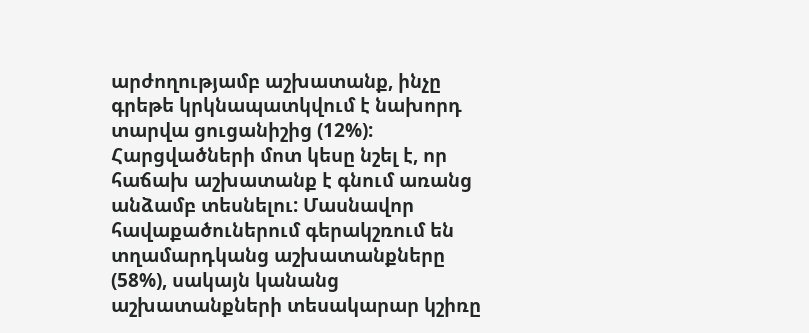արժողությամբ աշխատանք, ինչը գրեթե կրկնապատկվում է նախորդ տարվա ցուցանիշից (12%): Հարցվածների մոտ կեսը նշել է, որ հաճախ աշխատանք է գնում առանց անձամբ տեսնելու: Մասնավոր հավաքածուներում գերակշռում են տղամարդկանց աշխատանքները (58%), սակայն կանանց աշխատանքների տեսակարար կշիռը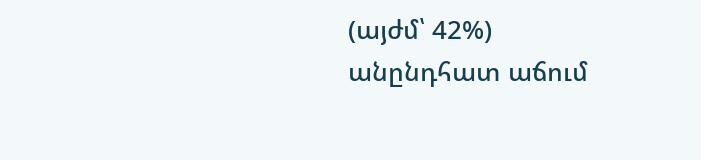(այժմ՝ 42%) անընդհատ աճում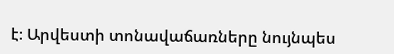է։ Արվեստի տոնավաճառները նույնպես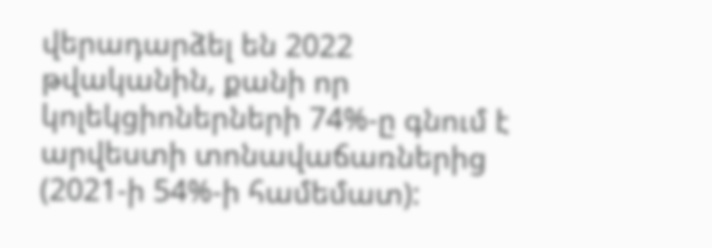վերադարձել են 2022 թվականին, քանի որ կոլեկցիոներների 74%-ը գնում է արվեստի տոնավաճառներից (2021-ի 54%-ի համեմատ):